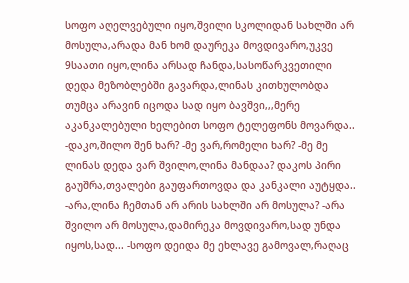სოფო აღელვებული იყო,შვილი სკოლიდან სახლში არ მოსულა,არადა მან ხომ დაურეკა მოვდივარო,უკვე 9საათი იყო,ლინა არსად ჩანდა,სასოწარკვეთილი დედა მეზობლებში გავარდა,ლინას კითხულობდა თუმცა არავინ იცოდა სად იყო ბავშვი,,,მერე აკანკალებული ხელებით სოფო ტელეფონს მოვარდა.. -დაკო,შილო შენ ხარ? -მე ვარ,რომელი ხარ? -მე მე ლინას დედა ვარ შვილო,ლინა მანდაა? დაკოს პირი გაუშრა,თვალები გაუფართოვდა და კანკალი აუტყდა.. -არა,ლინა ჩემთან არ არის სახლში არ მოსულა? -არა შვილო არ მოსულა,დამირეკა მოვდივარო,სად უნდა იყოს,სად... -სოფო დეიდა მე ეხლავე გამოვალ,რაღაც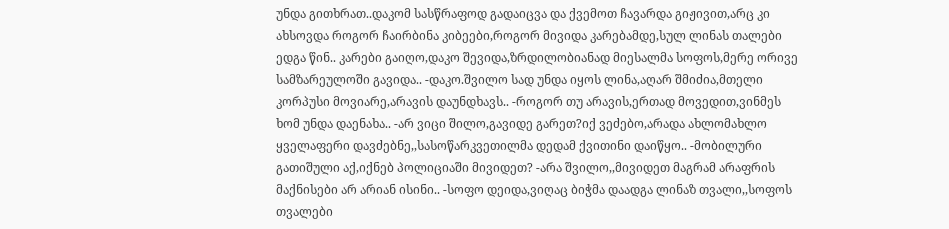უნდა გითხრათ..დაკომ სასწრაფოდ გადაიცვა და ქვემოთ ჩავარდა გიჟივით,არც კი ახსოვდა როგორ ჩაირბინა კიბეები,როგორ მივიდა კარებამდე,სულ ლინას თალები ედგა წინ.. კარები გაიღო,დაკო შევიდა,ზრდილობიანად მიესალმა სოფოს,მერე ორივე სამზარეულოში გავიდა.. -დაკო.შვილო სად უნდა იყოს ლინა,აღარ შმიძია,მთელი კორპუსი მოვიარე,არავის დაუნდხავს.. -როგორ თუ არავის,ერთად მოვედით,ვინმეს ხომ უნდა დაენახა.. -არ ვიცი შილო,გავიდე გარეთ?იქ ვეძებო,არადა ახლომახლო ყველაფერი დავძებნე,,სასოწარკვეთილმა დედამ ქვითინი დაიწყო.. -მობილური გათიშული აქ,იქნებ პოლიციაში მივიდეთ? -არა შვილო,,მივიდეთ მაგრამ არაფრის მაქნისები არ არიან ისინი.. -სოფო დეიდა,ვიღაც ბიჭმა დაადგა ლინაზ თვალი,,სოფოს თვალები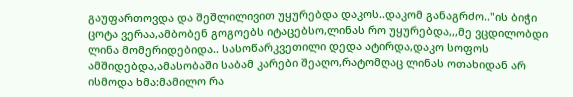გაუფართოვდა და შეშლილივით უყურებდა დაკოს..დაკომ განაგრძო.."ის ბიჭი ცოტა ვერაა,ამბობენ გოგოებს იტაცებსო,ლინას რო უყურებდა,,,მე ვცდილობდი ლინა მომერიდებიდა.. სასოწარკვეთილი დედა ატირდა,დაკო სოფოს ამშიდებდა,ამასობაში საბამ კარები შეაღო,რატომღაც ლინას ოთახიდან არ ისმოდა ხმა:მამილო რა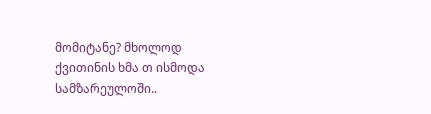მომიტანე? მხოლოდ ქვითინის ხმა თ ისმოდა სამზარეულოში..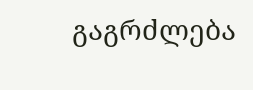გაგრძლება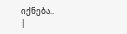იქნება..
|